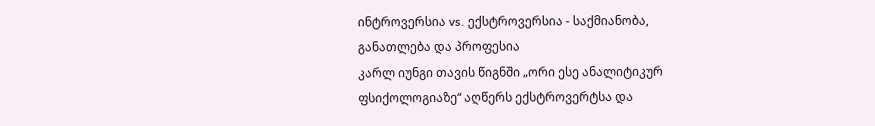ინტროვერსია vs. ექსტროვერსია - საქმიანობა, განათლება და პროფესია
კარლ იუნგი თავის წიგნში „ორი ესე ანალიტიკურ ფსიქოლოგიაზე“ აღწერს ექსტროვერტსა და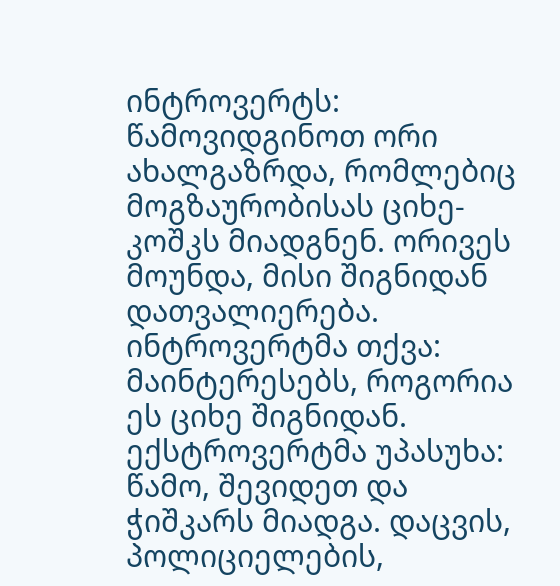ინტროვერტს: წამოვიდგინოთ ორი ახალგაზრდა, რომლებიც მოგზაურობისას ციხე-კოშკს მიადგნენ. ორივეს მოუნდა, მისი შიგნიდან დათვალიერება. ინტროვერტმა თქვა: მაინტერესებს, როგორია ეს ციხე შიგნიდან. ექსტროვერტმა უპასუხა: წამო, შევიდეთ და ჭიშკარს მიადგა. დაცვის, პოლიციელების,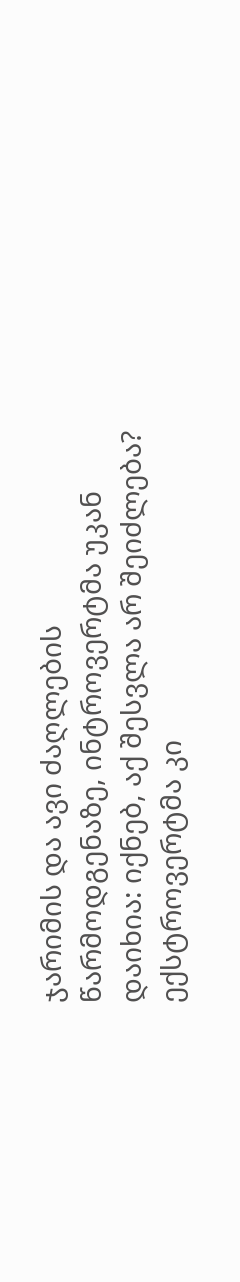ჯარიმის და ავი ძაღლების წარმოდგენაზე, ინტროვერტმა უკან დაიხია: იქნებ, აქ შესვლა არ შეიძლება? ექსტროვერტმა კი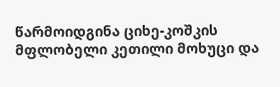წარმოიდგინა ციხე-კოშკის მფლობელი კეთილი მოხუცი და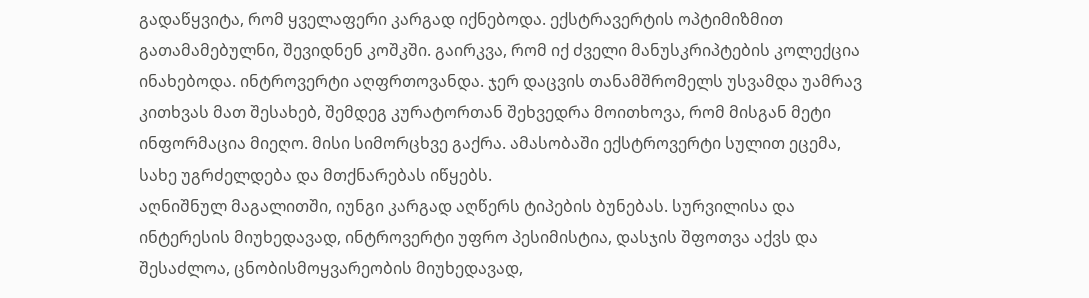გადაწყვიტა, რომ ყველაფერი კარგად იქნებოდა. ექსტრავერტის ოპტიმიზმით გათამამებულნი, შევიდნენ კოშკში. გაირკვა, რომ იქ ძველი მანუსკრიპტების კოლექცია ინახებოდა. ინტროვერტი აღფრთოვანდა. ჯერ დაცვის თანამშრომელს უსვამდა უამრავ კითხვას მათ შესახებ, შემდეგ კურატორთან შეხვედრა მოითხოვა, რომ მისგან მეტი ინფორმაცია მიეღო. მისი სიმორცხვე გაქრა. ამასობაში ექსტროვერტი სულით ეცემა, სახე უგრძელდება და მთქნარებას იწყებს.
აღნიშნულ მაგალითში, იუნგი კარგად აღწერს ტიპების ბუნებას. სურვილისა და ინტერესის მიუხედავად, ინტროვერტი უფრო პესიმისტია, დასჯის შფოთვა აქვს და შესაძლოა, ცნობისმოყვარეობის მიუხედავად,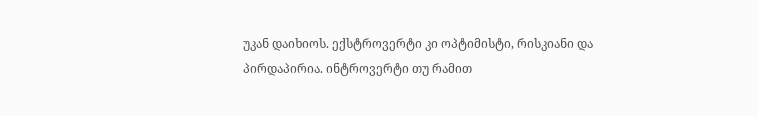უკან დაიხიოს. ექსტროვერტი კი ოპტიმისტი, რისკიანი და პირდაპირია. ინტროვერტი თუ რამით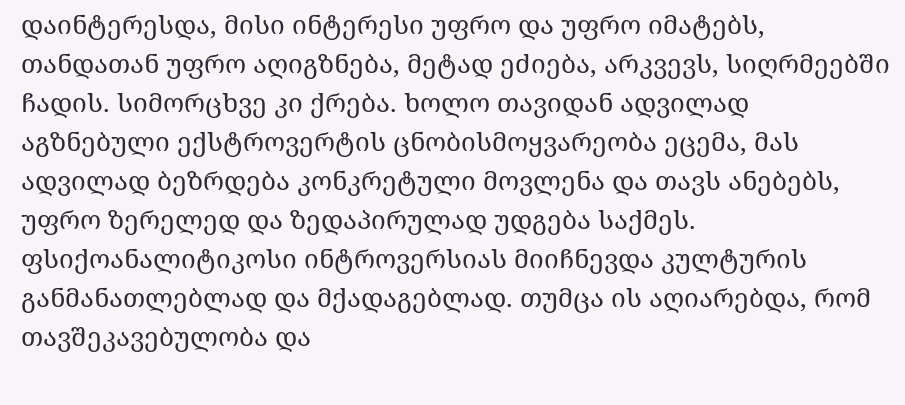დაინტერესდა, მისი ინტერესი უფრო და უფრო იმატებს, თანდათან უფრო აღიგზნება, მეტად ეძიება, არკვევს, სიღრმეებში ჩადის. სიმორცხვე კი ქრება. ხოლო თავიდან ადვილად აგზნებული ექსტროვერტის ცნობისმოყვარეობა ეცემა, მას ადვილად ბეზრდება კონკრეტული მოვლენა და თავს ანებებს, უფრო ზერელედ და ზედაპირულად უდგება საქმეს.
ფსიქოანალიტიკოსი ინტროვერსიას მიიჩნევდა კულტურის განმანათლებლად და მქადაგებლად. თუმცა ის აღიარებდა, რომ თავშეკავებულობა და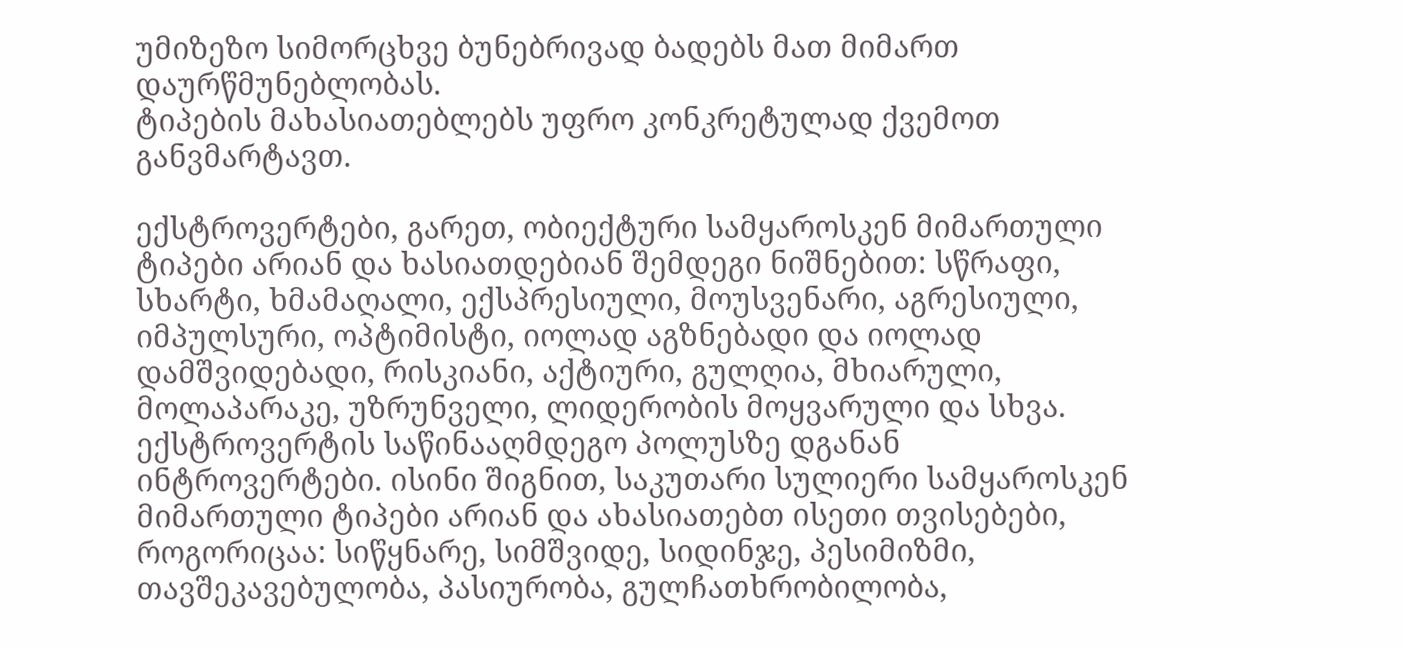უმიზეზო სიმორცხვე ბუნებრივად ბადებს მათ მიმართ დაურწმუნებლობას.
ტიპების მახასიათებლებს უფრო კონკრეტულად ქვემოთ განვმარტავთ.

ექსტროვერტები, გარეთ, ობიექტური სამყაროსკენ მიმართული ტიპები არიან და ხასიათდებიან შემდეგი ნიშნებით: სწრაფი, სხარტი, ხმამაღალი, ექსპრესიული, მოუსვენარი, აგრესიული, იმპულსური, ოპტიმისტი, იოლად აგზნებადი და იოლად დამშვიდებადი, რისკიანი, აქტიური, გულღია, მხიარული, მოლაპარაკე, უზრუნველი, ლიდერობის მოყვარული და სხვა.
ექსტროვერტის საწინააღმდეგო პოლუსზე დგანან ინტროვერტები. ისინი შიგნით, საკუთარი სულიერი სამყაროსკენ მიმართული ტიპები არიან და ახასიათებთ ისეთი თვისებები, როგორიცაა: სიწყნარე, სიმშვიდე, სიდინჯე, პესიმიზმი, თავშეკავებულობა, პასიურობა, გულჩათხრობილობა,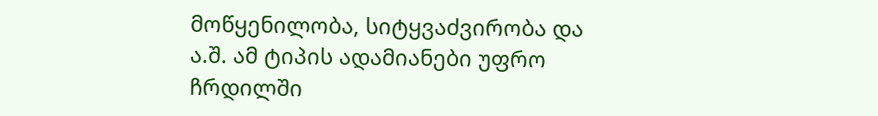მოწყენილობა, სიტყვაძვირობა და ა.შ. ამ ტიპის ადამიანები უფრო ჩრდილში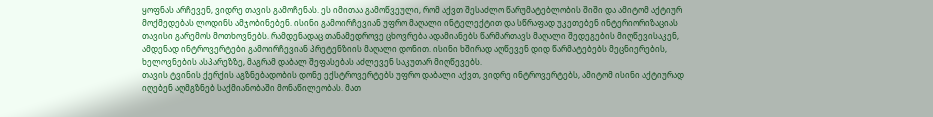ყოფნას არჩევენ, ვიდრე თავის გამოჩენას. ეს იმითაა გამოწვეული, რომ აქვთ შესაძლო წარუმატებლობის შიში და ამიტომ აქტიურ მოქმედებას ლოდინს ამჯობინებენ. ისინი გამოირჩევიან უფრო მაღალი ინტელექტით და სწრაფად უკეთებენ ინტერიორიზაციას თავისი გარემოს მოთხოვნებს. რამდენადაც თანამედროვე ცხოვრება ადამიანებს წარმართავს მაღალი შედეგების მიღწევისაკენ, ამდენად ინტროვერტები გამოირჩევიან პრეტენზიის მაღალი დონით. ისინი ხშირად აღწევენ დიდ წარმატებებს მეცნიერების, ხელოვნების ასპარეზზე, მაგრამ დაბალ შეფასებას აძლევენ საკუთარ მიღწევებს.
თავის ტვინის ქერქის აგზნებადობის დონე ექსტროვერტებს უფრო დაბალი აქვთ, ვიდრე ინტროვერტებს, ამიტომ ისინი აქტიურად იღებენ აღმგზნებ საქმიანობაში მონაწილეობას. მათ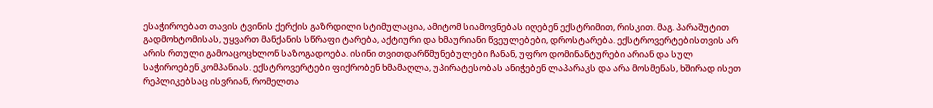ესაჭიროებათ თავის ტვინის ქერქის გაზრდილი სტიმულაცია, ამიტომ სიამოვნებას იღებენ ექსტრიმით, რისკით. მაგ. პარაშუტით გადმოხტომისას, უყვართ მანქანის სწრაფი ტარება, აქტიური და ხმაურიანი წვეულებები, დროსტარება. ექსტროვერტებისთვის არ არის რთული გამოაცოცხლონ საზოგადოება. ისინი თვითდარწმუნებულები ჩანან, უფრო დომინანტურები არიან და სულ საჭიროებენ კომპანიას. ექსტროვერტები ფიქრობენ ხმამაღლა, უპირატესობას ანიჭებენ ლაპარაკს და არა მოსმენას, ხშირად ისეთ რეპლიკებსაც ისვრიან, რომელთა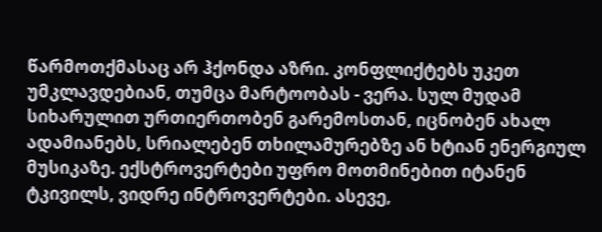წარმოთქმასაც არ ჰქონდა აზრი. კონფლიქტებს უკეთ უმკლავდებიან, თუმცა მარტოობას - ვერა. სულ მუდამ სიხარულით ურთიერთობენ გარემოსთან, იცნობენ ახალ ადამიანებს, სრიალებენ თხილამურებზე ან ხტიან ენერგიულ მუსიკაზე. ექსტროვერტები უფრო მოთმინებით იტანენ ტკივილს, ვიდრე ინტროვერტები. ასევე,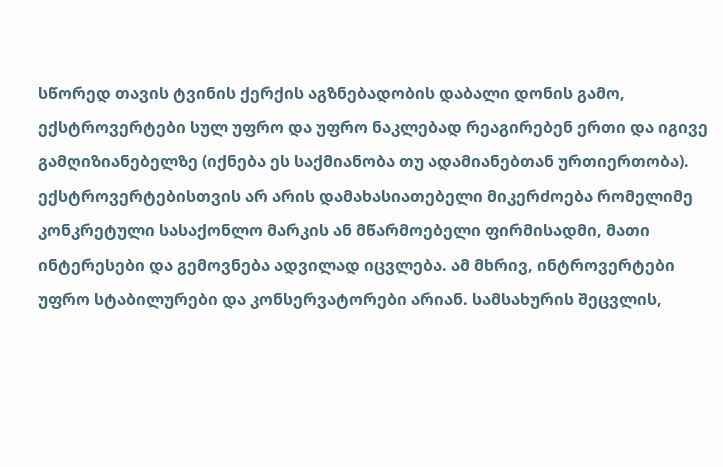სწორედ თავის ტვინის ქერქის აგზნებადობის დაბალი დონის გამო, ექსტროვერტები სულ უფრო და უფრო ნაკლებად რეაგირებენ ერთი და იგივე გამღიზიანებელზე (იქნება ეს საქმიანობა თუ ადამიანებთან ურთიერთობა). ექსტროვერტებისთვის არ არის დამახასიათებელი მიკერძოება რომელიმე კონკრეტული სასაქონლო მარკის ან მწარმოებელი ფირმისადმი, მათი ინტერესები და გემოვნება ადვილად იცვლება. ამ მხრივ, ინტროვერტები უფრო სტაბილურები და კონსერვატორები არიან. სამსახურის შეცვლის,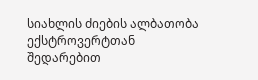სიახლის ძიების ალბათობა ექსტროვერტთან შედარებით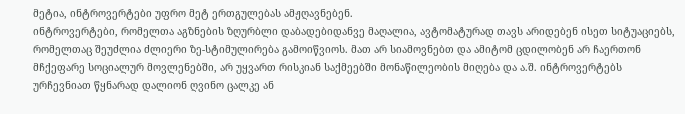მეტია, ინტროვერტები უფრო მეტ ერთგულებას ამჟღავნებენ.
ინტროვერტები, რომელთა აგზნების ზღურბლი დაბადებიდანვე მაღალია, ავტომატურად თავს არიდებენ ისეთ სიტუაციებს, რომელთაც შეუძლია ძლიერი ზე-სტიმულირება გამოიწვიოს. მათ არ სიამოვნებთ და ამიტომ ცდილობენ არ ჩაერთონ მჩქეფარე სოციალურ მოვლენებში, არ უყვართ რისკიან საქმეებში მონაწილეობის მიღება და ა.შ. ინტროვერტებს ურჩევნიათ წყნარად დალიონ ღვინო ცალკე ან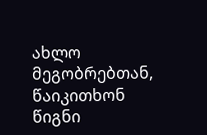ახლო მეგობრებთან, წაიკითხონ წიგნი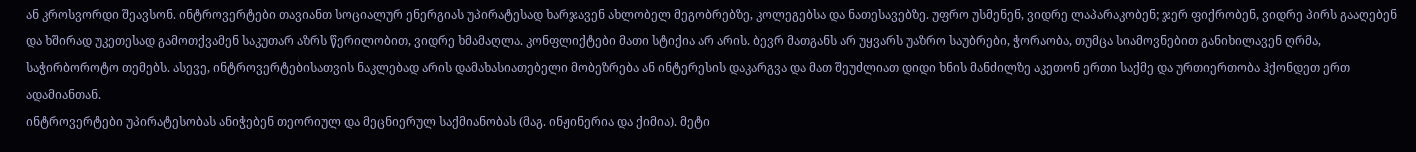ან კროსვორდი შეავსონ. ინტროვერტები თავიანთ სოციალურ ენერგიას უპირატესად ხარჯავენ ახლობელ მეგობრებზე, კოლეგებსა და ნათესავებზე. უფრო უსმენენ, ვიდრე ლაპარაკობენ; ჯერ ფიქრობენ, ვიდრე პირს გააღებენ და ხშირად უკეთესად გამოთქვამენ საკუთარ აზრს წერილობით, ვიდრე ხმამაღლა. კონფლიქტები მათი სტიქია არ არის. ბევრ მათგანს არ უყვარს უაზრო საუბრები, ჭორაობა, თუმცა სიამოვნებით განიხილავენ ღრმა, საჭირბოროტო თემებს. ასევე, ინტროვერტებისათვის ნაკლებად არის დამახასიათებელი მობეზრება ან ინტერესის დაკარგვა და მათ შეუძლიათ დიდი ხნის მანძილზე აკეთონ ერთი საქმე და ურთიერთობა ჰქონდეთ ერთ ადამიანთან.
ინტროვერტები უპირატესობას ანიჭებენ თეორიულ და მეცნიერულ საქმიანობას (მაგ. ინჟინერია და ქიმია). მეტი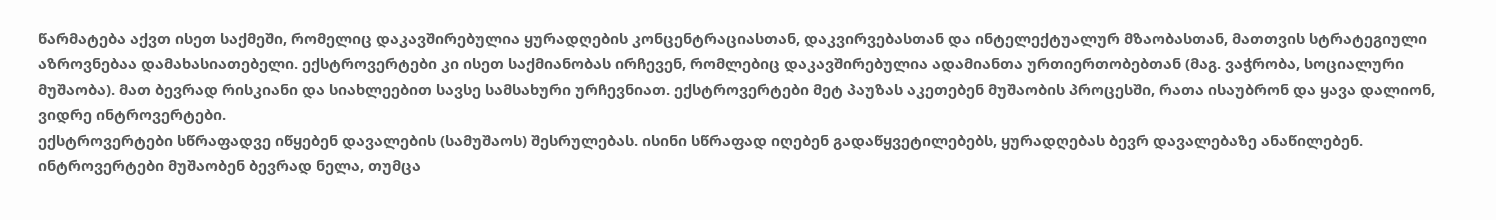წარმატება აქვთ ისეთ საქმეში, რომელიც დაკავშირებულია ყურადღების კონცენტრაციასთან, დაკვირვებასთან და ინტელექტუალურ მზაობასთან, მათთვის სტრატეგიული აზროვნებაა დამახასიათებელი. ექსტროვერტები კი ისეთ საქმიანობას ირჩევენ, რომლებიც დაკავშირებულია ადამიანთა ურთიერთობებთან (მაგ. ვაჭრობა, სოციალური მუშაობა). მათ ბევრად რისკიანი და სიახლეებით სავსე სამსახური ურჩევნიათ. ექსტროვერტები მეტ პაუზას აკეთებენ მუშაობის პროცესში, რათა ისაუბრონ და ყავა დალიონ, ვიდრე ინტროვერტები.
ექსტროვერტები სწრაფადვე იწყებენ დავალების (სამუშაოს) შესრულებას. ისინი სწრაფად იღებენ გადაწყვეტილებებს, ყურადღებას ბევრ დავალებაზე ანაწილებენ. ინტროვერტები მუშაობენ ბევრად ნელა, თუმცა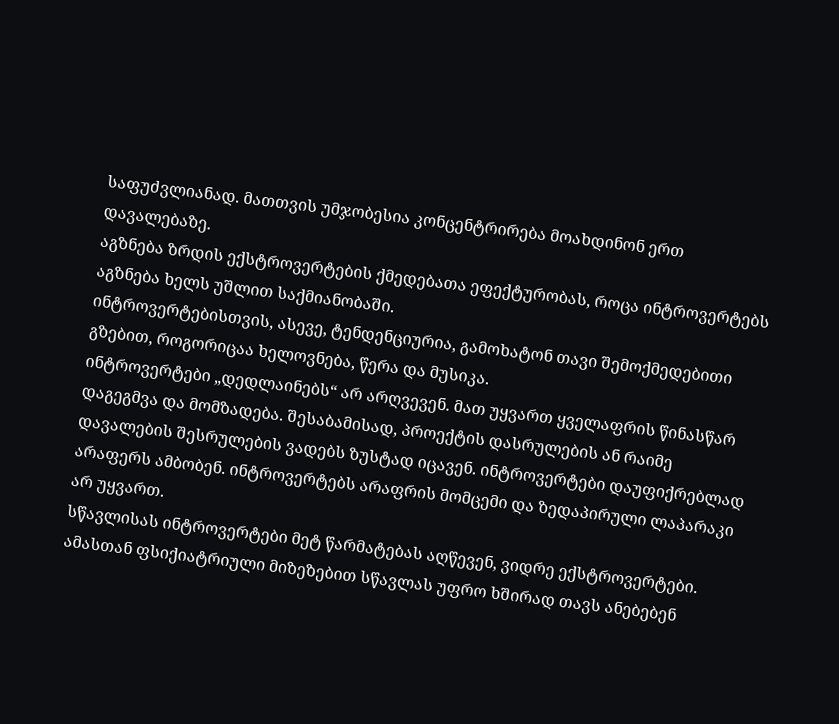საფუძვლიანად. მათთვის უმჯობესია კონცენტრირება მოახდინონ ერთ დავალებაზე.
აგზნება ზრდის ექსტროვერტების ქმედებათა ეფექტურობას, როცა ინტროვერტებს აგზნება ხელს უშლით საქმიანობაში.
ინტროვერტებისთვის, ასევე, ტენდენციურია, გამოხატონ თავი შემოქმედებითი გზებით, როგორიცაა ხელოვნება, წერა და მუსიკა.
ინტროვერტები „დედლაინებს“ არ არღვევენ. მათ უყვართ ყველაფრის წინასწარ დაგეგმვა და მომზადება. შესაბამისად, პროექტის დასრულების ან რაიმე დავალების შესრულების ვადებს ზუსტად იცავენ. ინტროვერტები დაუფიქრებლად არაფერს ამბობენ. ინტროვერტებს არაფრის მომცემი და ზედაპირული ლაპარაკი არ უყვართ.
სწავლისას ინტროვერტები მეტ წარმატებას აღწევენ, ვიდრე ექსტროვერტები. ამასთან ფსიქიატრიული მიზეზებით სწავლას უფრო ხშირად თავს ანებებენ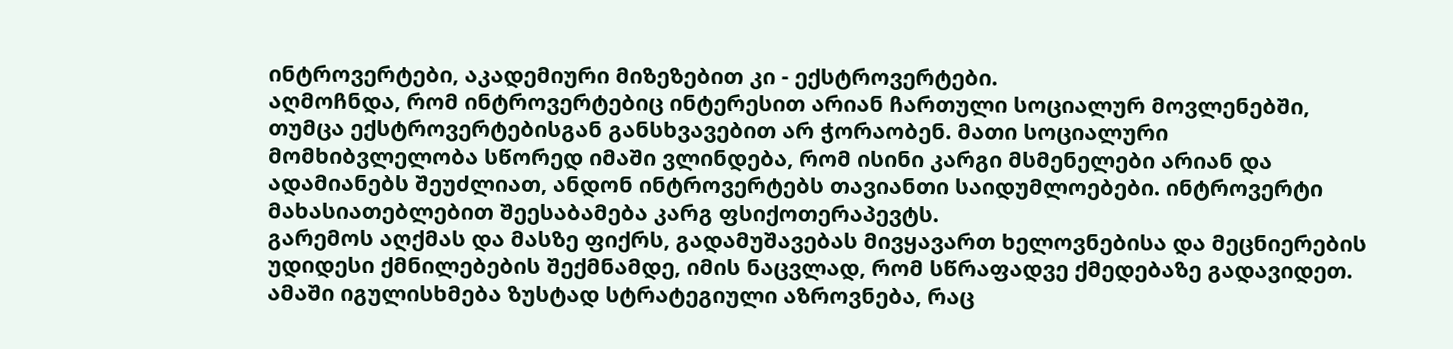ინტროვერტები, აკადემიური მიზეზებით კი - ექსტროვერტები.
აღმოჩნდა, რომ ინტროვერტებიც ინტერესით არიან ჩართული სოციალურ მოვლენებში, თუმცა ექსტროვერტებისგან განსხვავებით არ ჭორაობენ. მათი სოციალური მომხიბვლელობა სწორედ იმაში ვლინდება, რომ ისინი კარგი მსმენელები არიან და ადამიანებს შეუძლიათ, ანდონ ინტროვერტებს თავიანთი საიდუმლოებები. ინტროვერტი მახასიათებლებით შეესაბამება კარგ ფსიქოთერაპევტს.
გარემოს აღქმას და მასზე ფიქრს, გადამუშავებას მივყავართ ხელოვნებისა და მეცნიერების უდიდესი ქმნილებების შექმნამდე, იმის ნაცვლად, რომ სწრაფადვე ქმედებაზე გადავიდეთ. ამაში იგულისხმება ზუსტად სტრატეგიული აზროვნება, რაც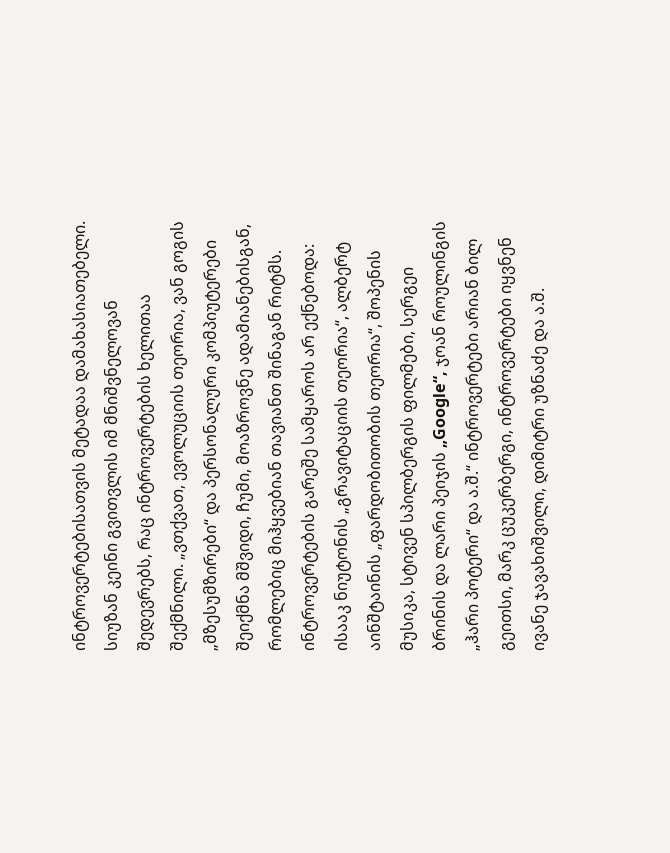ინტროვერტებისათვის მეტადაა დამახასიათებელი. სიუზან კეინი გვითვლის იმ მნიშვნელოვან შედევრებს, რაც ინტროვერტების ხელითაა შექმნილი. „ვთქვათ, ევოლუციის თეორია, ვან გოგის „მზესუმზირები“ და პერსონალური კომპიუტერები შეიქმნა მშვიდი, ჩუმი, მოაზროვნე ადამიანებისგან, რომლებიც მიჰყვებიან თავიანთ შინაგან რიტმს. ინტროვერტების გარეშე სამყაროს არ ექნებოდა: ისააკ ნიუტონის „გრავიტაციის თეორია“, ალბერტ აინშტაინის „ფარდობითობის თეორია“, შოპენის მუსიკა, სტივენ სპილბერგის ფილმები, სერგეი ბრინის და ლარი პეიჯის „Google“, ჯოან როულინგის „ჰარი პოტერი“ და ა.შ.“ ინტროვერტები არიან ბილ გეითსი, მარკ ცუკერბერგი, ინტროვერტები იყვნენ ივანე ჯავახიშვილი, დიმიტრი უზნაძე და ა.შ.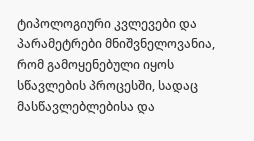ტიპოლოგიური კვლევები და პარამეტრები მნიშვნელოვანია, რომ გამოყენებული იყოს სწავლების პროცესში, სადაც მასწავლებლებისა და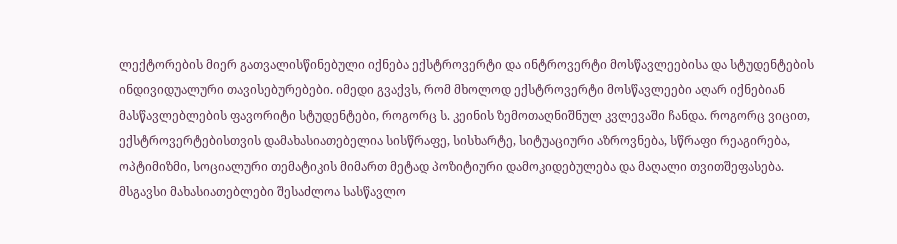ლექტორების მიერ გათვალისწინებული იქნება ექსტროვერტი და ინტროვერტი მოსწავლეებისა და სტუდენტების ინდივიდუალური თავისებურებები. იმედი გვაქვს, რომ მხოლოდ ექსტროვერტი მოსწავლეები აღარ იქნებიან მასწავლებლების ფავორიტი სტუდენტები, როგორც ს. კეინის ზემოთაღნიშნულ კვლევაში ჩანდა. როგორც ვიცით, ექსტროვერტებისთვის დამახასიათებელია სისწრაფე, სისხარტე, სიტუაციური აზროვნება, სწრაფი რეაგირება, ოპტიმიზმი, სოციალური თემატიკის მიმართ მეტად პოზიტიური დამოკიდებულება და მაღალი თვითშეფასება. მსგავსი მახასიათებლები შესაძლოა სასწავლო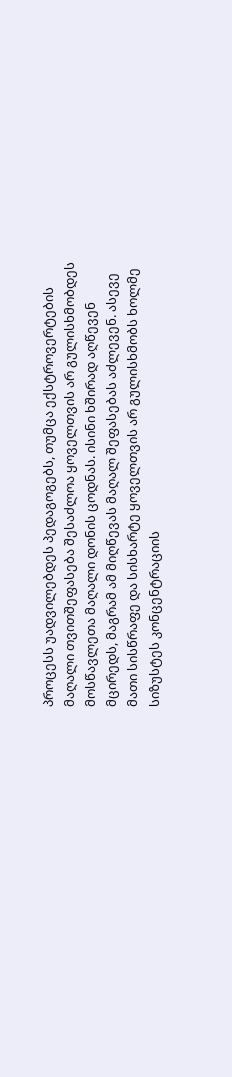პროცესს უადვილებდეს პედაგოგებს, თუმცა ექსტროვერტების მაღალი თვითშეფასება შესაძლოა ყოველთვის არ გულისხმობდეს მოსწავლეთა მაღალი დონის ცოდნას. ისინი ხშირად აღწევენ მცირედს, მაგრამ ამ მიღწევას მაღალ შეფასებას აძლევენ. ასევე მათი სისწრაფე და სისხარტე ყოველთვის არ გულისხმობს ხოლმე სიზუსტეს კონცენტრაციის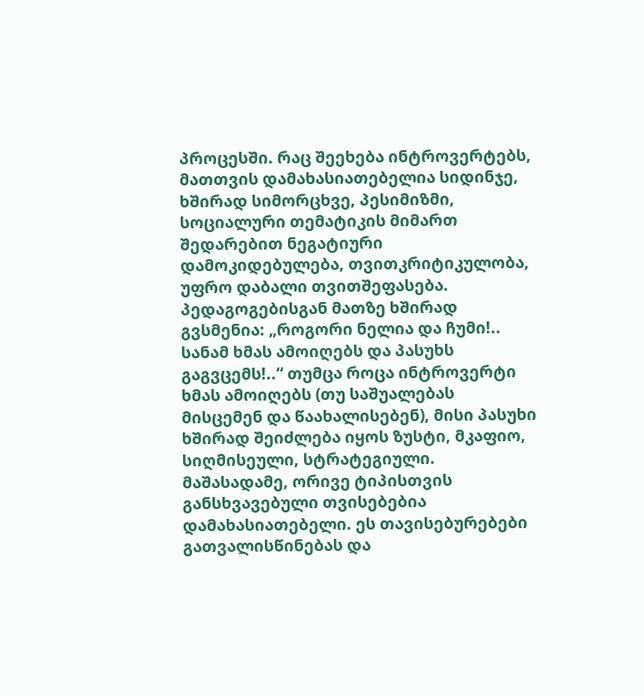პროცესში. რაც შეეხება ინტროვერტებს, მათთვის დამახასიათებელია სიდინჯე, ხშირად სიმორცხვე, პესიმიზმი, სოციალური თემატიკის მიმართ შედარებით ნეგატიური დამოკიდებულება, თვითკრიტიკულობა, უფრო დაბალი თვითშეფასება. პედაგოგებისგან მათზე ხშირად გვსმენია: „როგორი ნელია და ჩუმი!.. სანამ ხმას ამოიღებს და პასუხს გაგვცემს!..“ თუმცა როცა ინტროვერტი ხმას ამოიღებს (თუ საშუალებას მისცემენ და წაახალისებენ), მისი პასუხი ხშირად შეიძლება იყოს ზუსტი, მკაფიო, სიღმისეული, სტრატეგიული. მაშასადამე, ორივე ტიპისთვის განსხვავებული თვისებებია დამახასიათებელი. ეს თავისებურებები გათვალისწინებას და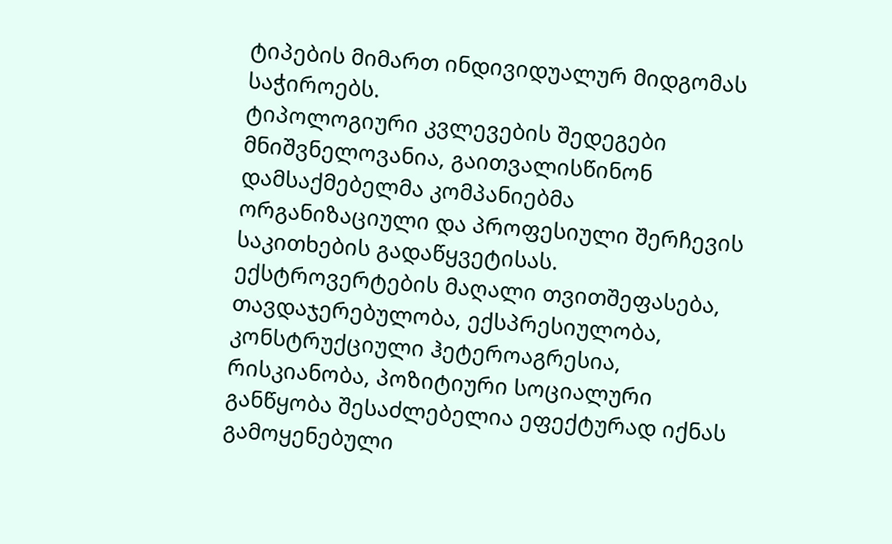ტიპების მიმართ ინდივიდუალურ მიდგომას საჭიროებს.
ტიპოლოგიური კვლევების შედეგები მნიშვნელოვანია, გაითვალისწინონ დამსაქმებელმა კომპანიებმა ორგანიზაციული და პროფესიული შერჩევის საკითხების გადაწყვეტისას. ექსტროვერტების მაღალი თვითშეფასება, თავდაჯერებულობა, ექსპრესიულობა, კონსტრუქციული ჰეტეროაგრესია, რისკიანობა, პოზიტიური სოციალური განწყობა შესაძლებელია ეფექტურად იქნას გამოყენებული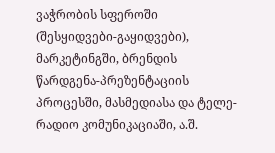ვაჭრობის სფეროში (შესყიდვები-გაყიდვები), მარკეტინგში, ბრენდის წარდგენა-პრეზენტაციის პროცესში, მასმედიასა და ტელე-რადიო კომუნიკაციაში, ა.შ.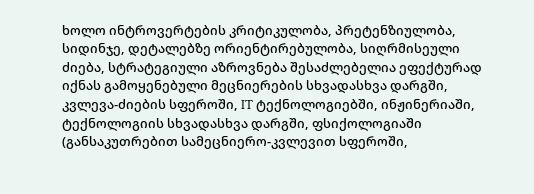ხოლო ინტროვერტების კრიტიკულობა, პრეტენზიულობა, სიდინჯე, დეტალებზე ორიენტირებულობა, სიღრმისეული ძიება, სტრატეგიული აზროვნება შესაძლებელია ეფექტურად იქნას გამოყენებული მეცნიერების სხვადასხვა დარგში, კვლევა-ძიების სფეროში, IT ტექნოლოგიებში, ინჟინერიაში, ტექნოლოგიის სხვადასხვა დარგში, ფსიქოლოგიაში (განსაკუთრებით სამეცნიერო-კვლევით სფეროში,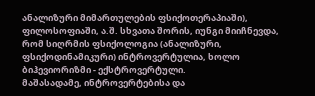ანალიზური მიმართულების ფსიქოთერაპიაში), ფილოსოფიაში, ა.შ. სხვათა შორის, იუნგი მიიჩნევდა, რომ სიღრმის ფსიქოლოგია (ანალიზური, ფსიქოდინამიკური) ინტროვერტულია, ხოლო ბიჰევიორიზმი - ექსტროვერტული.
მაშასადამე, ინტროვერტებისა და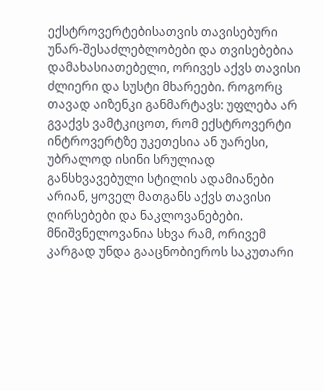ექსტროვერტებისათვის თავისებური უნარ-შესაძლებლობები და თვისებებია დამახასიათებელი, ორივეს აქვს თავისი ძლიერი და სუსტი მხარეები. როგორც თავად აიზენკი განმარტავს: უფლება არ გვაქვს ვამტკიცოთ, რომ ექსტროვერტი ინტროვერტზე უკეთესია ან უარესი, უბრალოდ ისინი სრულიად განსხვავებული სტილის ადამიანები არიან, ყოველ მათგანს აქვს თავისი ღირსებები და ნაკლოვანებები. მნიშვნელოვანია სხვა რამ, ორივემ კარგად უნდა გააცნობიეროს საკუთარი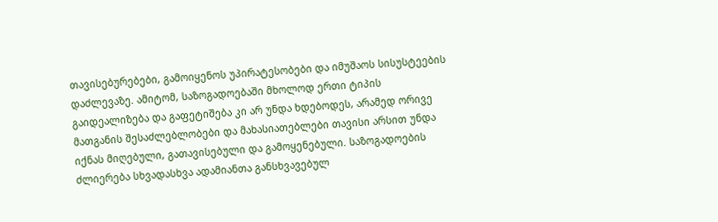თავისებურებები, გამოიყენოს უპირატესობები და იმუშაოს სისუსტეების დაძლევაზე. ამიტომ, საზოგადოებაში მხოლოდ ერთი ტიპის გაიდეალიზება და გაფეტიშება კი არ უნდა ხდებოდეს, არამედ ორივე მათგანის შესაძლებლობები და მახასიათებლები თავისი არსით უნდა იქნას მიღებული, გათავისებული და გამოყენებული. საზოგადოების ძლიერება სხვადასხვა ადამიანთა განსხვავებულ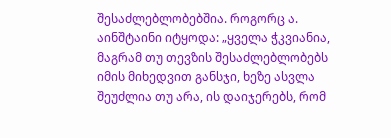შესაძლებლობებშია. როგორც ა. აინშტაინი იტყოდა: „ყველა ჭკვიანია, მაგრამ თუ თევზის შესაძლებლობებს იმის მიხედვით განსჯი, ხეზე ასვლა შეუძლია თუ არა, ის დაიჯერებს, რომ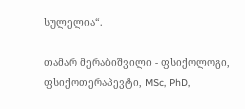სულელია“.

თამარ მერაბიშვილი - ფსიქოლოგი, ფსიქოთერაპევტი, MSc, PhD,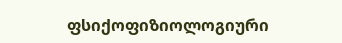ფსიქოფიზიოლოგიური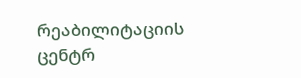რეაბილიტაციის ცენტრ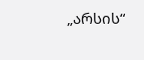„არსის“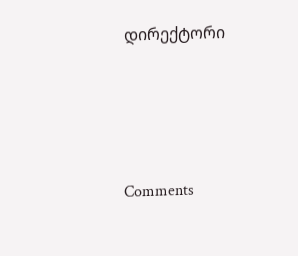დირექტორი




Comments